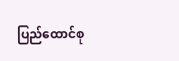ပြည်ထောင်စု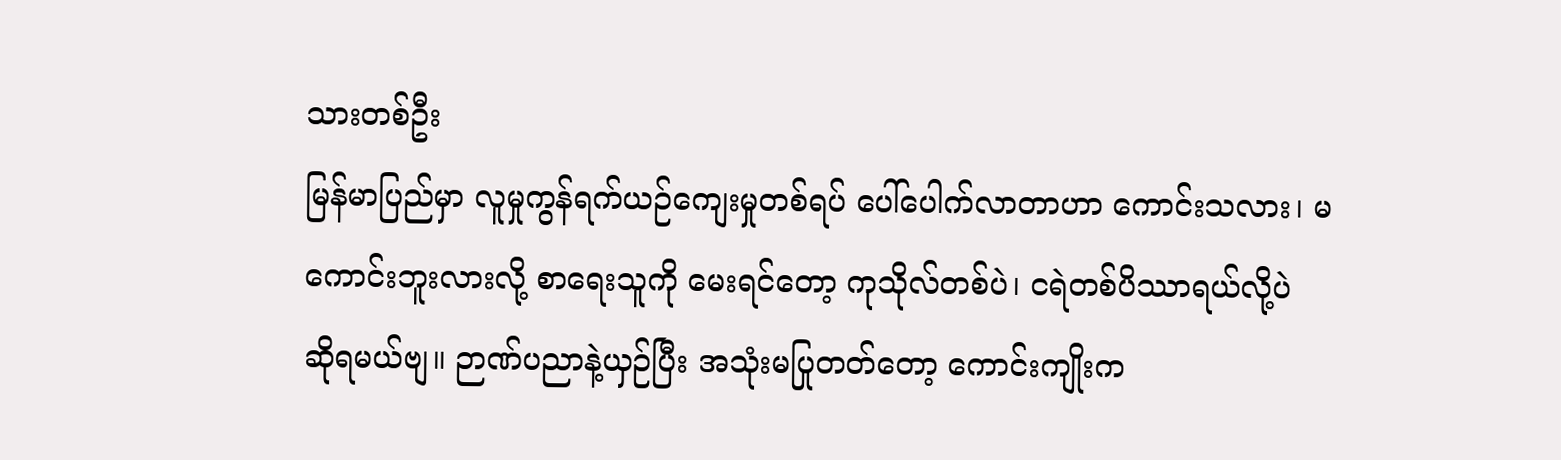သားတစ်ဦး
မြန်မာပြည်မှာ လူမှုကွန်ရက်ယဉ်ကျေးမှုတစ်ရပ် ပေါ်ပေါက်လာတာဟာ ကောင်းသလား၊ မကောင်းဘူးလားလို့ စာရေးသူကို မေးရင်တော့ ကုသိုလ်တစ်ပဲ၊ ငရဲတစ်ပိဿာရယ်လို့ပဲ ဆိုရမယ်ဗျ။ ဉာဏ်ပညာနဲ့ယှဉ်ပြီး အသုံးမပြုတတ်တော့ ကောင်းကျိုးက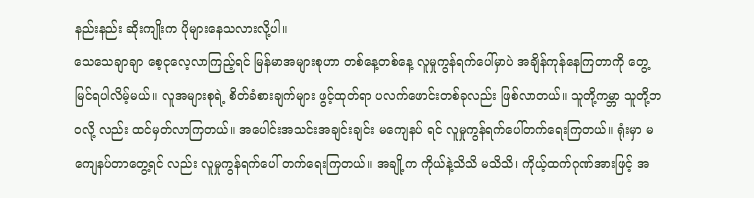နည်းနည်း ဆိုးကျိုးက ပိုများနေသလားလို့ပါ။
သေသေချာချာ စေ့ငုလေ့လာကြည့်ရင် မြန်မာအများစုဟာ တစ်နေ့တစ်နေ့ လူမှုကွန်ရက်ပေါ်မှာပဲ အချိန်ကုန်နေကြတာကို တွေ့မြင်ရပါလိမ့်မယ်။ လူအများစုရဲ့ စိတ်ခံစားချက်များ ဖွင့်ထုတ်ရာ ပလက်ဖောင်းတစ်ခုလည်း ဖြစ်လာတယ်။ သူတို့ကမ္ဘာ သူတို့ဘဝလို့ လည်း ထင်မှတ်လာကြတယ်။ အပေါင်းအသင်းအချင်းချင်း မကျေနပ် ရင် လူမှုကွန်ရက်ပေါ်တက်ရေးကြတယ်။ ရုံးမှာ မကျေနပ်တာတွေ့ရင် လည်း လူမှုကွန်ရက်ပေါ် တက်ရေးကြတယ်။ အချို့က ကိုယ်နဲ့သိသိ မသိသိ၊ ကိုယ့်ထက်ဂုဏ်အားဖြင့် အ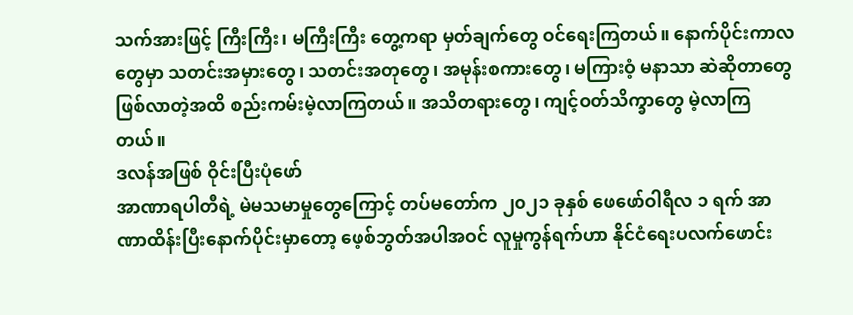သက်အားဖြင့် ကြီးကြီး၊ မကြီးကြီး တွေ့ကရာ မှတ်ချက်တွေ ဝင်ရေးကြတယ်။ နောက်ပိုင်းကာလတွေမှာ သတင်းအမှားတွေ၊ သတင်းအတုတွေ၊ အမုန်းစကားတွေ၊ မကြားဝံ့ မနာသာ ဆဲဆိုတာတွေဖြစ်လာတဲ့အထိ စည်းကမ်းမဲ့လာကြတယ်။ အသိတရားတွေ၊ ကျင့်ဝတ်သိက္ခာတွေ မဲ့လာကြတယ်။
ဒလန်အဖြစ် ဝိုင်းပြီးပုံဖော်
အာဏာရပါတီရဲ့ မဲမသမာမှုတွေကြောင့် တပ်မတော်က ၂၀၂၁ ခုနှစ် ဖေဖော်ဝါရီလ ၁ ရက် အာဏာထိန်းပြီးနောက်ပိုင်းမှာတော့ ဖေ့စ်ဘွတ်အပါအဝင် လူမှုကွန်ရက်ဟာ နိုင်ငံရေးပလက်ဖောင်း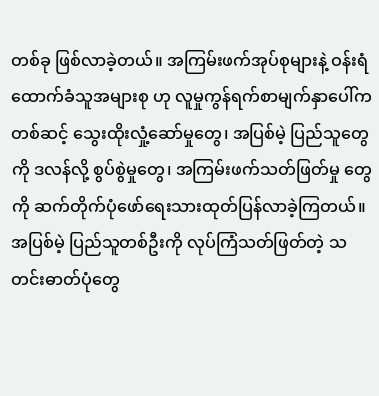တစ်ခု ဖြစ်လာခဲ့တယ်။ အကြမ်းဖက်အုပ်စုများနဲ့ ဝန်းရံထောက်ခံသူအများစု ဟု လူမှုကွန်ရက်စာမျက်နှာပေါ်ကတစ်ဆင့် သွေးထိုးလှုံ့ဆော်မှုတွေ၊ အပြစ်မဲ့ ပြည်သူတွေကို ဒလန်လို့ စွပ်စွဲမှုတွေ၊ အကြမ်းဖက်သတ်ဖြတ်မှု တွေကို ဆက်တိုက်ပုံဖော်ရေးသားထုတ်ပြန်လာခဲ့ကြတယ်။ အပြစ်မဲ့ ပြည်သူတစ်ဦးကို လုပ်ကြံသတ်ဖြတ်တဲ့ သတင်းဓာတ်ပုံတွေ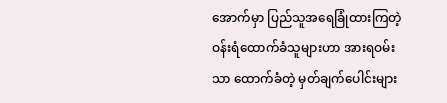အောက်မှာ ပြည်သူအရေခြုံထားကြတဲ့ ဝန်းရံထောက်ခံသူများဟာ အားရဝမ်းသာ ထောက်ခံတဲ့ မှတ်ချက်ပေါင်းများ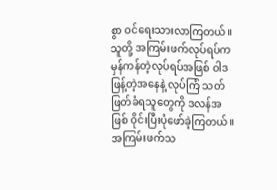စွာ ဝင်ရေးသားလာကြတယ်။ သူတို့ အကြမ်းဖက်လုပ်ရပ်က မှန်ကန်တဲ့လုပ်ရပ်အဖြစ် ဝါဒဖြန့်တဲ့အနေနဲ့ လုပ်ကြံ သတ်ဖြတ်ခံရသူတွေကို ဒလန်အဖြစ် ဝိုင်းပြီးပုံဖော်ခဲ့ကြတယ်။
အကြမ်းဖက်သ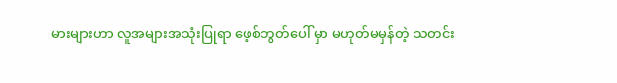မားများဟာ လူအများအသုံးပြုရာ ဖေ့စ်ဘွတ်ပေါ် မှာ မဟုတ်မမှန်တဲ့ သတင်း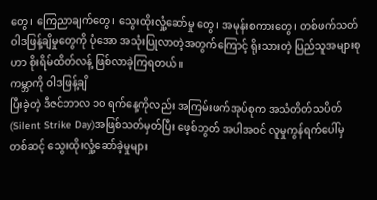တွေ၊ ကြေညာချက်တွေ၊ သွေးထိုးလှုံ့ဆော်မှု တွေ၊ အမုန်းစကားတွေ၊ တစ်ဖက်သတ်ဝါဒဖြန့်ချိမှုတွေကို ပုံအော အသုံးပြုလာတဲ့အတွက်ကြောင့် ရိုးသားတဲ့ ပြည်သူအများစုဟာ စိုးရိမ်ထိတ်လန့် ဖြစ်လာခဲ့ကြရတယ်။
ကမ္ဘာကို ဝါဒဖြန့်ချိ
ပြီးခဲ့တဲ့ ဒီဇင်ဘာလ ၁၀ ရက်နေ့ကိုလည်း အကြမ်းဖက်အုပ်စုက အသံတိတ်သပိတ် (Silent Strike Day)အဖြစ်သတ်မှတ်ပြီး ဖေ့စ်ဘွတ် အပါအဝင် လူမှုကွန်ရက်ပေါ်မှတစ်ဆင့် သွေးထိုးလှုံ့ဆော်ခဲ့မှုများ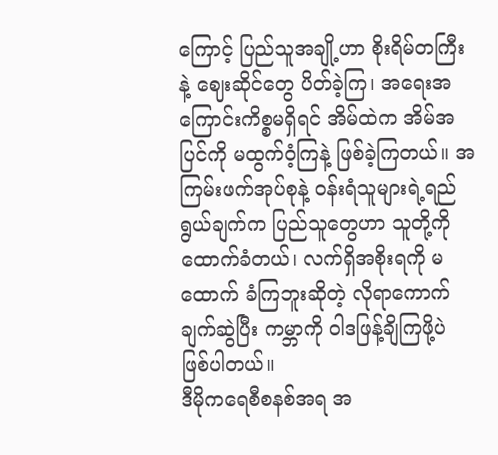ကြောင့် ပြည်သူအချို့ဟာ စိုးရိမ်တကြီးနဲ့ ဈေးဆိုင်တွေ ပိတ်ခဲ့ကြ၊ အရေးအကြောင်းကိစ္စမရှိရင် အိမ်ထဲက အိမ်အပြင်ကို မထွက်ဝံ့ကြနဲ့ ဖြစ်ခဲ့ကြတယ်။ အကြမ်းဖက်အုပ်စုနဲ့ ဝန်းရံသူများရဲ့ရည်ရွယ်ချက်က ပြည်သူတွေဟာ သူတို့ကိုထောက်ခံတယ်၊ လက်ရှိအစိုးရကို မထောက် ခံကြဘူးဆိုတဲ့ လိုရာကောက်ချက်ဆွဲပြီး ကမ္ဘာကို ဝါဒဖြန့်ချိကြဖို့ပဲ ဖြစ်ပါတယ်။
ဒီမိုကရေစီစနစ်အရ အ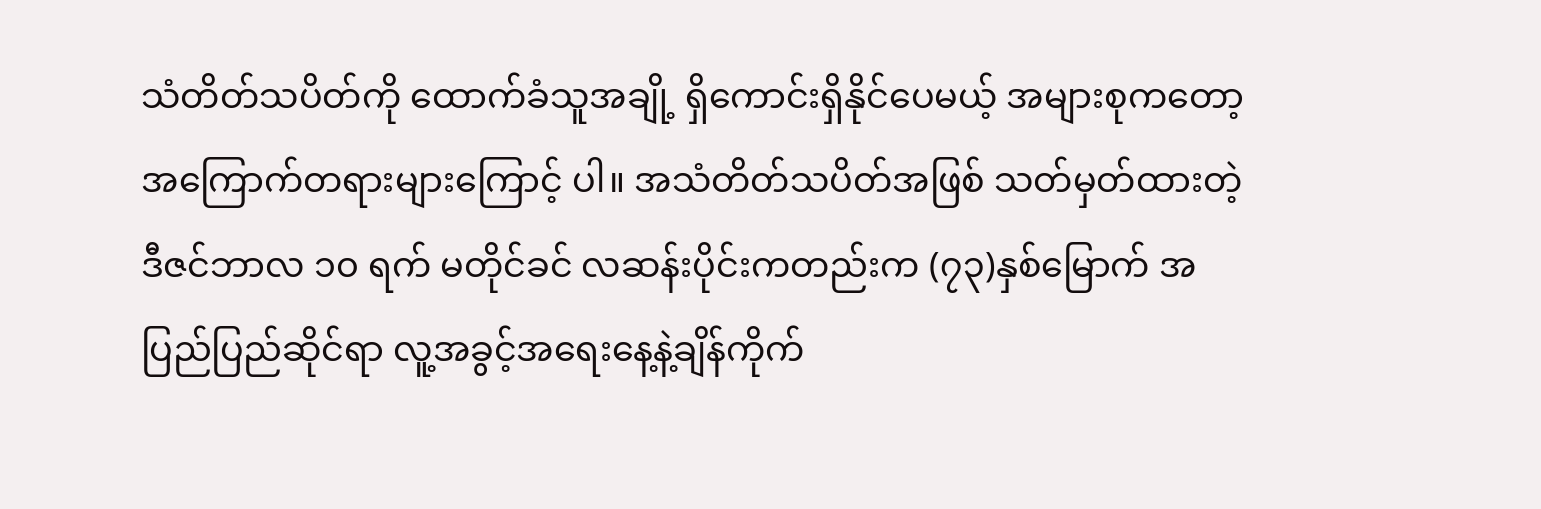သံတိတ်သပိတ်ကို ထောက်ခံသူအချို့ ရှိကောင်းရှိနိုင်ပေမယ့် အများစုကတော့ အကြောက်တရားများကြောင့် ပါ။ အသံတိတ်သပိတ်အဖြစ် သတ်မှတ်ထားတဲ့ ဒီဇင်ဘာလ ၁၀ ရက် မတိုင်ခင် လဆန်းပိုင်းကတည်းက (၇၃)နှစ်မြောက် အပြည်ပြည်ဆိုင်ရာ လူ့အခွင့်အရေးနေ့နဲ့ချိန်ကိုက်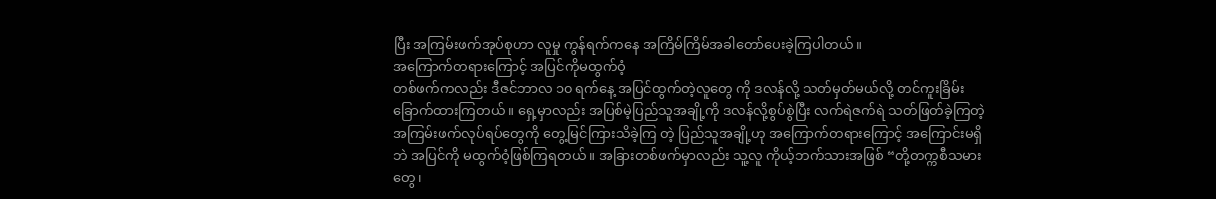ပြီး အကြမ်းဖက်အုပ်စုဟာ လူမှု ကွန်ရက်ကနေ အကြိမ်ကြိမ်အခါတော်ပေးခဲ့ကြပါတယ်။
အကြောက်တရားကြောင့် အပြင်ကိုမထွက်ဝံ့
တစ်ဖက်ကလည်း ဒီဇင်ဘာလ ၁၀ ရက်နေ့ အပြင်ထွက်တဲ့လူတွေ ကို ဒလန်လို့ သတ်မှတ်မယ်လို့ တင်ကူးခြိမ်းခြောက်ထားကြတယ်။ ရှေ့မှာလည်း အပြစ်မဲ့ပြည်သူအချို့ကို ဒလန်လို့စွပ်စွဲပြီး လက်ရဲဇက်ရဲ သတ်ဖြတ်ခဲ့ကြတဲ့ အကြမ်းဖက်လုပ်ရပ်တွေကို တွေ့မြင်ကြားသိခဲ့ကြ တဲ့ ပြည်သူအချို့ဟု အကြောက်တရားကြောင့် အကြောင်းမရှိဘဲ အပြင်ကို မထွက်ဝံ့ဖြစ်ကြရတယ်။ အခြားတစ်ဖက်မှာလည်း သူ့လူ ကိုယ့်ဘက်သားအဖြစ် “တို့တက္ကစီသမားတွေ၊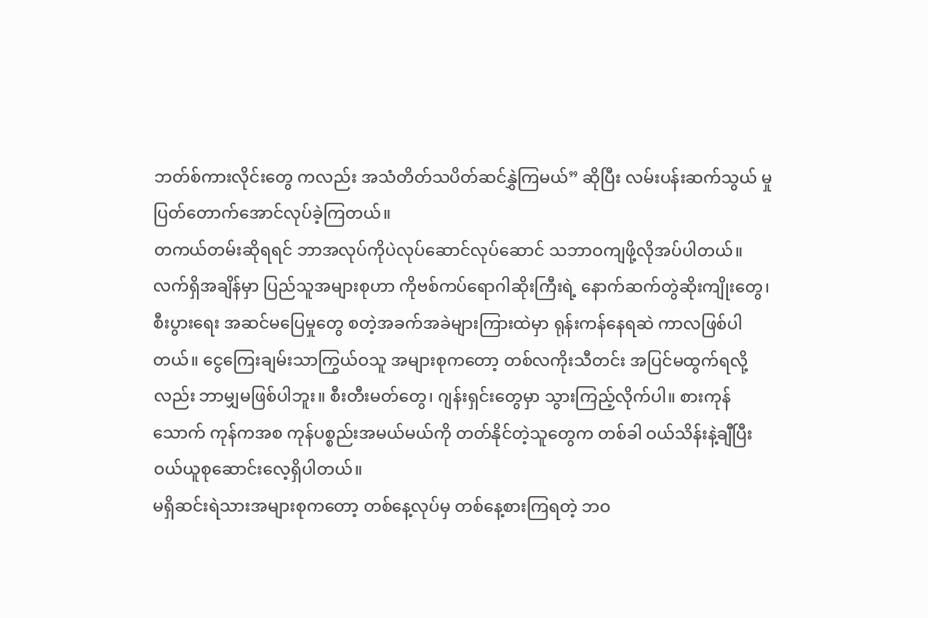ဘတ်စ်ကားလိုင်းတွေ ကလည်း အသံတိတ်သပိတ်ဆင်နွှဲကြမယ်” ဆိုပြီး လမ်းပန်းဆက်သွယ် မှု ပြတ်တောက်အောင်လုပ်ခဲ့ကြတယ်။
တကယ်တမ်းဆိုရရင် ဘာအလုပ်ကိုပဲလုပ်ဆောင်လုပ်ဆောင် သဘာဝကျဖို့လိုအပ်ပါတယ်။ လက်ရှိအချိန်မှာ ပြည်သူအများစုဟာ ကိုဗစ်ကပ်ရောဂါဆိုးကြီးရဲ့ နောက်ဆက်တွဲဆိုးကျိုးတွေ၊ စီးပွားရေး အဆင်မပြေမှုတွေ စတဲ့အခက်အခဲများကြားထဲမှာ ရုန်းကန်နေရဆဲ ကာလဖြစ်ပါတယ်။ ငွေကြေးချမ်းသာကြွယ်ဝသူ အများစုကတော့ တစ်လကိုးသီတင်း အပြင်မထွက်ရလို့လည်း ဘာမျှမဖြစ်ပါဘူး။ စီးတီးမတ်တွေ၊ ဂျန်းရှင်းတွေမှာ သွားကြည့်လိုက်ပါ။ စားကုန် သောက် ကုန်ကအစ ကုန်ပစ္စည်းအမယ်မယ်ကို တတ်နိုင်တဲ့သူတွေက တစ်ခါ ဝယ်သိန်းနဲ့ချီပြီး ဝယ်ယူစုဆောင်းလေ့ရှိပါတယ်။
မရှိဆင်းရဲသားအများစုကတော့ တစ်နေ့လုပ်မှ တစ်နေ့စားကြရတဲ့ ဘဝ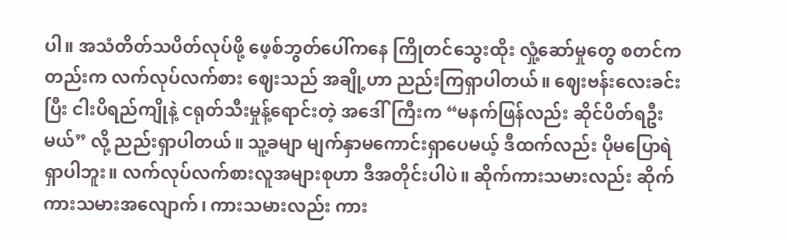ပါ။ အသံတိတ်သပိတ်လုပ်ဖို့ ဖေ့စ်ဘွတ်ပေါ်ကနေ ကြိုတင်သွေးထိုး လှုံ့ဆော်မှုတွေ စတင်ကတည်းက လက်လုပ်လက်စား ဈေးသည် အချို့ဟာ ညည်းကြရှာပါတယ်။ ဈေးဗန်းလေးခင်းပြီး ငါးပိရည်ကျိုနဲ့ ငရုတ်သီးမှုန့်ရောင်းတဲ့ အဒေါ်ကြီးက “မနက်ဖြန်လည်း ဆိုင်ပိတ်ရဦး မယ်” လို့ ညည်းရှာပါတယ်။ သူ့ခမျာ မျက်နှာမကောင်းရှာပေမယ့် ဒီထက်လည်း ပိုမပြောရဲရှာပါဘူး။ လက်လုပ်လက်စားလူအများစုဟာ ဒီအတိုင်းပါပဲ။ ဆိုက်ကားသမားလည်း ဆိုက်ကားသမားအလျောက်၊ ကားသမားလည်း ကား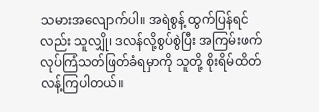သမားအလျောက်ပါ။ အရဲစွန့် ထွက်ပြန်ရင် လည်း သူလျှို၊ ဒလန်လို့စွပ်စွဲပြီး အကြမ်းဖက်လုပ်ကြံသတ်ဖြတ်ခံရမှာကို သူတို့ စိုးရိမ်ထိတ်လန့်ကြပါတယ်။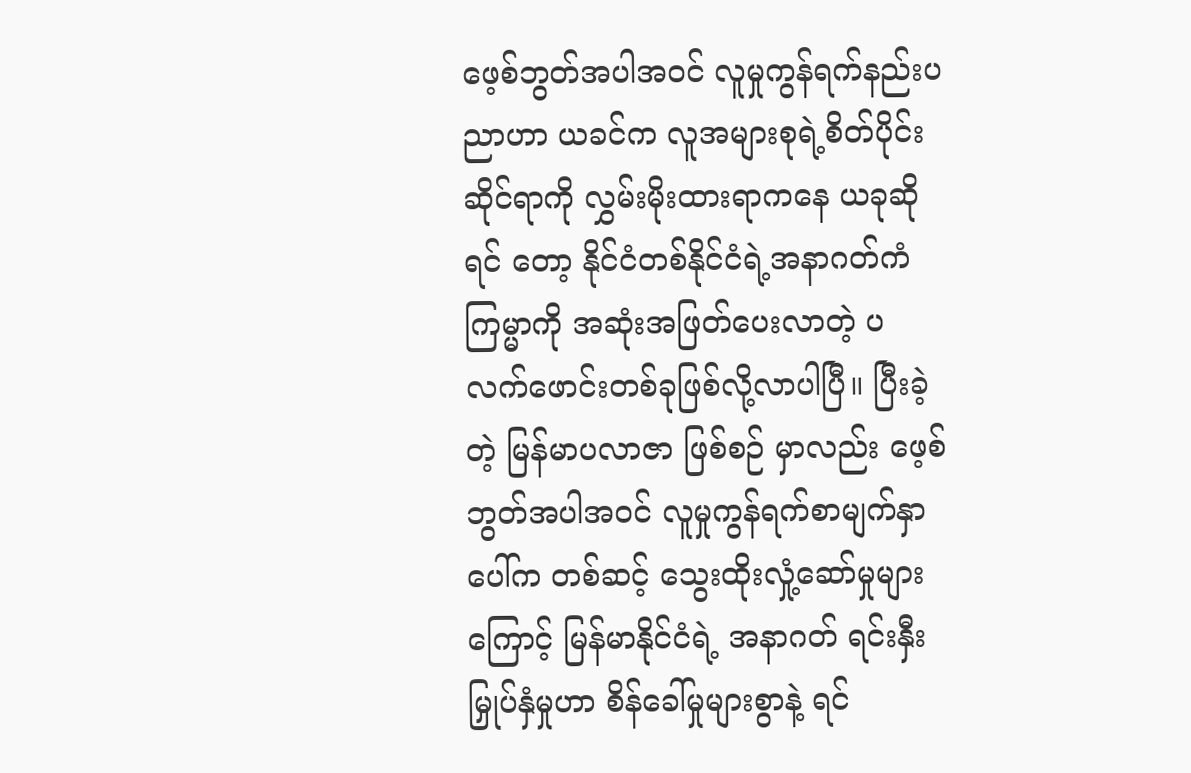ဖေ့စ်ဘွတ်အပါအဝင် လူမှုကွန်ရက်နည်းပညာဟာ ယခင်က လူအများစုရဲ့စိတ်ပိုင်းဆိုင်ရာကို လွှမ်းမိုးထားရာကနေ ယခုဆိုရင် တော့ နိုင်ငံတစ်နိုင်ငံရဲ့အနာဂတ်ကံကြမ္မာကို အဆုံးအဖြတ်ပေးလာတဲ့ ပလက်ဖောင်းတစ်ခုဖြစ်လို့လာပါပြီ။ ပြီးခဲ့တဲ့ မြန်မာပလာဇာ ဖြစ်စဉ် မှာလည်း ဖေ့စ်ဘွတ်အပါအဝင် လူမှုကွန်ရက်စာမျက်နှာပေါ်က တစ်ဆင့် သွေးထိုးလှုံ့ဆော်မှုများကြောင့် မြန်မာနိုင်ငံရဲ့ အနာဂတ် ရင်းနှီးမြှုပ်နှံမှုဟာ စိန်ခေါ်မှုများစွာနဲ့ ရင်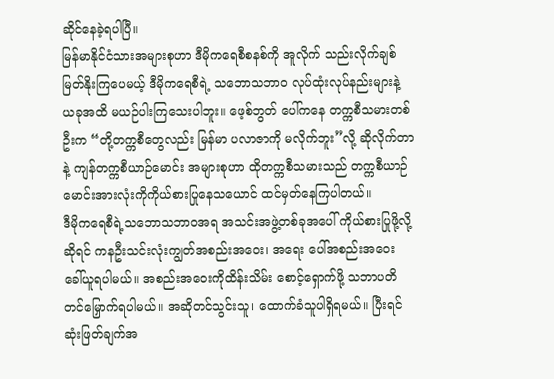ဆိုင်နေခဲ့ရပါပြီ။
မြန်မာနိုင်ငံသားအများစုဟာ ဒီမိုကရေစီစနစ်ကို အူလိုက် သည်းလိုက်ချစ်မြတ်နိုးကြပေမယ့် ဒီမိုကရေစီရဲ့ သဘောသဘာဝ လုပ်ထုံးလုပ်နည်းများနဲ့ ယခုအထိ မယဉ်ပါးကြသေးပါဘူး။ ဖေ့စ်ဘွတ် ပေါ်ကနေ တက္ကစီသမားတစ်ဦးက “တို့တက္ကစီတွေလည်း မြန်မာ ပလာဇာကို မလိုက်ဘူး”လို့ ဆိုလိုက်တာနဲ့ ကျန်တက္ကစီယာဉ်မောင်း အများစုဟာ ထိုတက္ကစီသမားသည် တက္ကစီယာဉ်မောင်းအားလုံးကိုကိုယ်စားပြုနေသယောင် ထင်မှတ်နေကြပါတယ်။
ဒီမိုကရေစီရဲ့သဘောသဘာဝအရ အသင်းအဖွဲ့တစ်ခုအပေါ် ကိုယ်စားပြုဖို့လို့ဆိုရင် ကနဦးသင်းလုံးကျွတ်အစည်းအဝေး၊ အရေး ပေါ်အစည်းအဝေး ခေါ်ယူရပါမယ်။ အစည်းအဝေးကိုထိန်းသိမ်း စောင့်ရှောက်ဖို့ သဘာပတိတင်မြှောက်ရပါမယ်။ အဆိုတင်သွင်းသူ၊ ထောက်ခံသူပါရှိရမယ်။ ပြီးရင် ဆုံးဖြတ်ချက်အ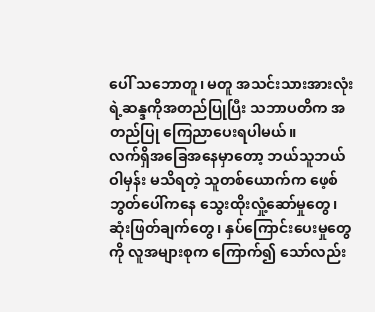ပေါ် သဘောတူ၊ မတူ အသင်းသားအားလုံးရဲ့ဆန္ဒကိုအတည်ပြုပြီး သဘာပတိက အတည်ပြု ကြေညာပေးရပါမယ်။
လက်ရှိအခြေအနေမှာတော့ ဘယ်သူဘယ်ဝါမှန်း မသိရတဲ့ သူတစ်ယောက်က ဖေ့စ်ဘွတ်ပေါ်ကနေ သွေးထိုးလှုံ့ဆော်မှုတွေ၊ ဆုံးဖြတ်ချက်တွေ၊ နှပ်ကြောင်းပေးမှုတွေကို လူအများစုက ကြောက်၍ သော်လည်း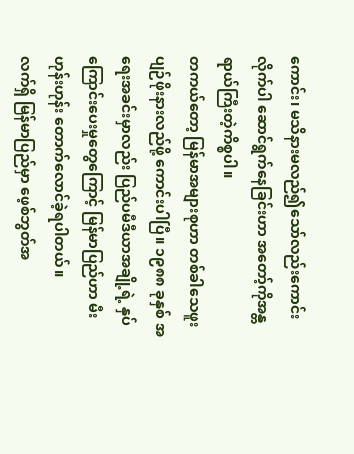ကောင်း၊ မသိနားမလည်၍သော်လည်းကောင်း လိုက်ပါ ဆောင်ရွက်နေခြင်းဟာ အတော့်ကိုအန္တရာယ်ကြီးတဲ့ကိစ္စပါ။
တကယ်တော့ မြန်မာအများစုဟာ တစ်ခါသေဖူး ပျဉ်ဖိုးနားလည်ဖို့ ကောင်းပါပြီ။ ၁၉၈၈ ခုနှစ် အရေးအခင်းမှာလည်း ပြည်ပမီဒီယာအချို့ရဲ့ နှပ်ကြောင်းပေးမှုတွေကြောင့် မြန်မာပြည်ဟာ မီးဟုန်းဟုန်း တောက်လောင်ခဲ့ရပါတယ်။
လက်ရှိ မြန်မာပြည်မှာ ဖေ့စ်ဘွတ်အ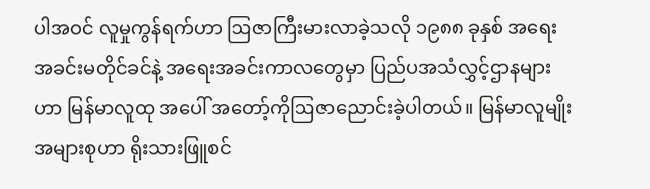ပါအဝင် လူမှုကွန်ရက်ဟာ ဩဇာကြီးမားလာခဲ့သလို ၁၉၈၈ ခုနှစ် အရေးအခင်းမတိုင်ခင်နဲ့ အရေးအခင်းကာလတွေမှာ ပြည်ပအသံလွှင့်ဌာနများဟာ မြန်မာလူထု အပေါ် အတော့်ကိုဩဇာညောင်းခဲ့ပါတယ်။ မြန်မာလူမျိုး အများစုဟာ ရိုးသားဖြူစင်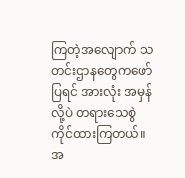ကြတဲ့အလျောက် သတင်းဌာနတွေကဖော်ပြရင် အားလုံး အမှန်လို့ပဲ တရားသေစွဲကိုင်ထားကြတယ်။
အ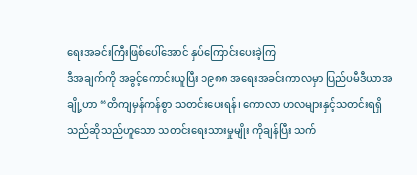ရေးအခင်းကြီးဖြစ်ပေါ်အောင် နှပ်ကြောင်းပေးခဲ့ကြ
ဒီအချက်ကို အခွင့်ကောင်းယူပြီး ၁၉၈၈ အရေးအခင်းကာလမှာ ပြည်ပမီဒီယာအချို့ဟာ “တိကျမှန်ကန်စွာ သတင်းပေးရန်၊ ကောလာ ဟလများနှင့်သတင်းရရှိသည်ဆိုသည်ဟူသော သတင်းရေးသားမှုမျိုး ကိုချန်ပြီး သက်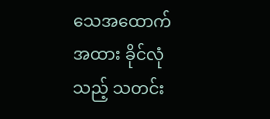သေအထောက်အထား ခိုင်လုံသည့် သတင်း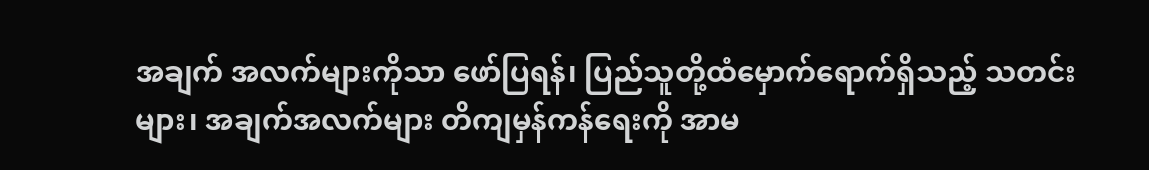အချက် အလက်များကိုသာ ဖော်ပြရန်၊ ပြည်သူတို့ထံမှောက်ရောက်ရှိသည့် သတင်းများ၊ အချက်အလက်များ တိကျမှန်ကန်ရေးကို အာမ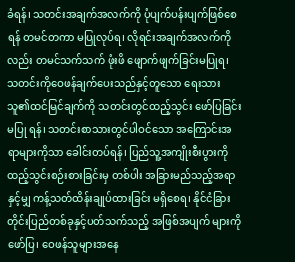ခံရန်၊ သတင်းအချက်အလက်ကို ပုံပျက်ပန်းပျက်ဖြစ်စေရန် တမင်တကာ မပြုလုပ်ရ၊ လိုရင်းအချက်အလက်ကိုလည်း တမင်သက်သက် ဖုံးဖိ ဖျောက်ဖျက်ခြင်းမပြုရ၊ သတင်းကိုဝေဖန်ချက်ပေးသည်နှင့်တူသော ရေးသားသူ၏ထင်မြင်ချက်ကို သတင်းတွင်ထည့်သွင်း ဖော်ပြခြင်းမပြု ရန်၊ သတင်းစာသားတွင်ပါဝင်သော အကြောင်းအရာများကိုသာ ခေါင်းတပ်ရန်၊ ပြည်သူ့အကျိုးစီးပွားကို ထည့်သွင်းစဉ်းစားခြင်းမှ တစ်ပါး အခြားမည်သည့်အရာနှင့်မျှ ကန့်သတ်ထိန်းချုပ်ထားခြင်း မရှိစေရ၊ နိုင်ငံခြားတိုင်းပြည်တစ်ခုနှင့်ပတ်သက်သည့် အဖြစ်အပျက် များကိုဖော်ပြ၊ ဝေဖန်သူများအနေ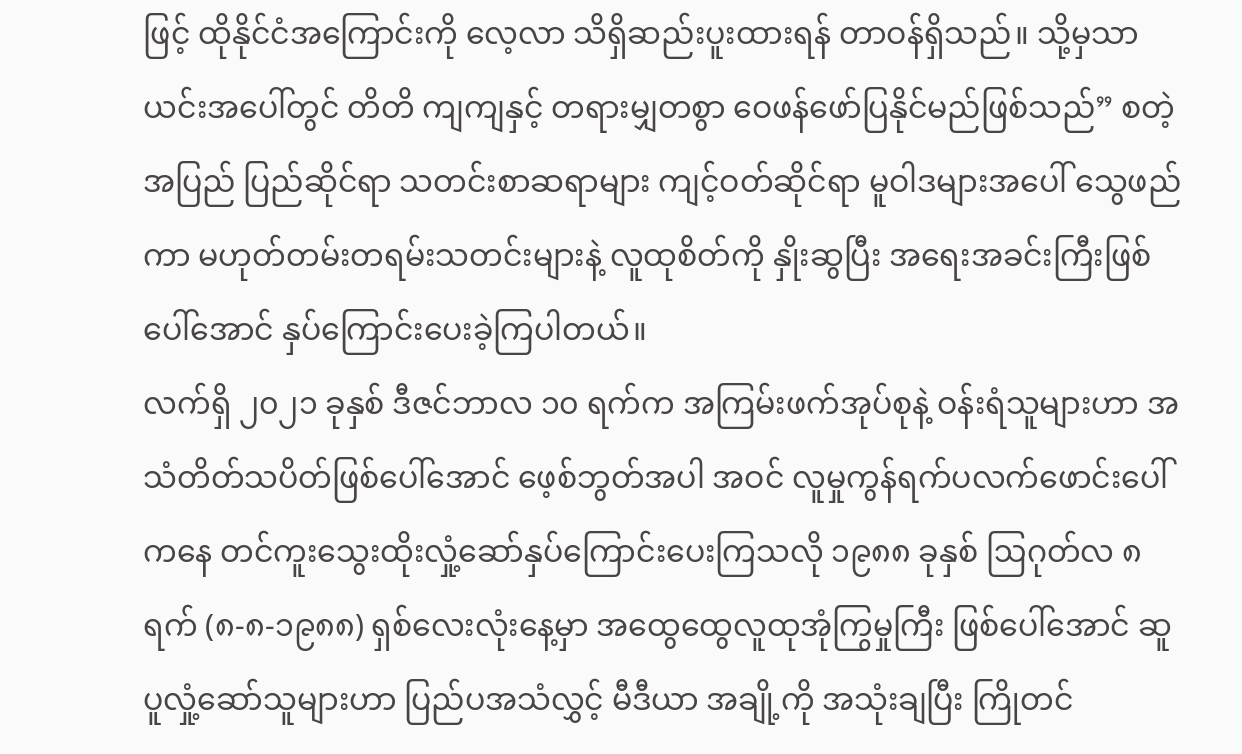ဖြင့် ထိုနိုင်ငံအကြောင်းကို လေ့လာ သိရှိဆည်းပူးထားရန် တာဝန်ရှိသည်။ သို့မှသာ ယင်းအပေါ်တွင် တိတိ ကျကျနှင့် တရားမျှတစွာ ဝေဖန်ဖော်ပြနိုင်မည်ဖြစ်သည်” စတဲ့ အပြည် ပြည်ဆိုင်ရာ သတင်းစာဆရာများ ကျင့်ဝတ်ဆိုင်ရာ မူဝါဒများအပေါ် သွေဖည်ကာ မဟုတ်တမ်းတရမ်းသတင်းများနဲ့ လူထုစိတ်ကို နှိုးဆွပြီး အရေးအခင်းကြီးဖြစ်ပေါ်အောင် နှပ်ကြောင်းပေးခဲ့ကြပါတယ်။
လက်ရှိ ၂၀၂၁ ခုနှစ် ဒီဇင်ဘာလ ၁၀ ရက်က အကြမ်းဖက်အုပ်စုနဲ့ ဝန်းရံသူများဟာ အသံတိတ်သပိတ်ဖြစ်ပေါ်အောင် ဖေ့စ်ဘွတ်အပါ အဝင် လူမှုကွန်ရက်ပလက်ဖောင်းပေါ်ကနေ တင်ကူးသွေးထိုးလှုံ့ဆော်နှပ်ကြောင်းပေးကြသလို ၁၉၈၈ ခုနှစ် ဩဂုတ်လ ၈ ရက် (၈-၈-၁၉၈၈) ရှစ်လေးလုံးနေ့မှာ အထွေထွေလူထုအုံကြွမှုကြီး ဖြစ်ပေါ်အောင် ဆူပူလှုံ့ဆော်သူများဟာ ပြည်ပအသံလွှင့် မီဒီယာ အချို့ကို အသုံးချပြီး ကြိုတင်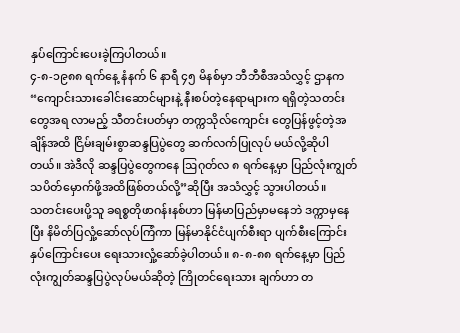နှပ်ကြောင်းပေးခဲ့ကြပါတယ်။
၄-၈-၁၉၈၈ ရက်နေ့ နံနက် ၆ နာရီ ၄၅ မိနစ်မှာ ဘီဘီစီအသံလွှင့် ဌာနက “ကျောင်းသားခေါင်းဆောင်များနဲ့ နီးစပ်တဲ့နေရာများက ရရှိတဲ့သတင်းတွေအရ လာမည့် သီတင်းပတ်မှာ တက္ကသိုလ်ကျောင်း တွေပြန်ဖွင့်တဲ့အချိန်အထိ ငြိမ်းချမ်းစွာဆန္ဒပြပွဲတွေ ဆက်လက်ပြုလုပ် မယ်လို့ဆိုပါတယ်။ အဲဒီလို ဆန္ဒပြပွဲတွေကနေ ဩဂုတ်လ ၈ ရက်နေ့မှာ ပြည်လုံးကျွတ်သပိတ်မှောက်ဖို့အထိဖြစ်တယ်လို့”ဆိုပြီး အသံလွှင့် သွားပါတယ်။
သတင်းပေးပို့သူ ခရစ္စတိုဖာဂန်းနစ်ဟာ မြန်မာပြည်မှာမနေဘဲ ဒက္ကာမှနေပြီး နိမိတ်ပြလှုံ့ဆော်လုပ်ကြံကာ မြန်မာနိုင်ငံပျက်စီးရာ ပျက်စီးကြောင်းနှပ်ကြောင်းပေး ရေးသားလှုံ့ဆော်ခဲ့ပါတယ်။ ၈-၈-၈၈ ရက်နေ့မှာ ပြည်လုံးကျွတ်ဆန္ဒပြပွဲလုပ်မယ်ဆိုတဲ့ ကြိုတင်ရေးသား ချက်ဟာ တ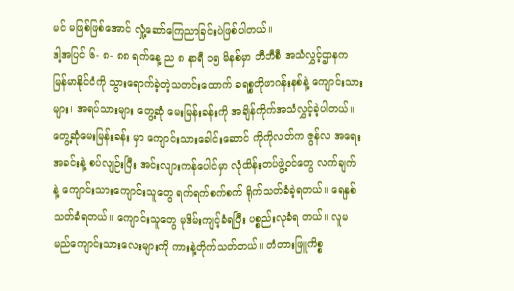မင် မဖြစ်ဖြစ်အောင် လှုံ့ဆော်ကြေညာခြင်းပဲဖြစ်ပါတယ်။
ဒါ့အပြင် ၆- ၈- ၈၈ ရက်နေ့ ည ၈ နာရီ ၁၅ မိနစ်မှာ ဘီဘီစီ အသံလွှင့်ဌာနက မြန်မာနိုင်ငံကို သွားရောက်ခဲ့တဲ့သတင်းထောက် ခရစ္စတိုဖာဂန်းနစ်နဲ့ ကျောင်းသားများ၊ အရပ်သားများ တွေ့ဆုံ မေးမြန်းခန်းကို အချိန်ကိုက်အသံလွှင့်ခဲ့ပါတယ်။ တွေ့ဆုံမေးမြန်းခန်း မှာ ကျောင်းသားခေါင်းဆောင် ကိုကိုလတ်က ဇွန်လ အရေးအခင်းနဲ့ စပ်လျဉ်းပြီး အင်းလျားကန်ပေါင်မှာ လုံထိန်းတပ်ဖွဲ့ဝင်တွေ လက်ချက် နဲ့ ကျောင်းသားကျောင်းသူတွေ ရက်ရက်စက်စက် ရိုက်သတ်ခံခဲ့ရတယ်။ ရေနှစ်သတ်ခံရတယ်။ ကျောင်းသူတွေ မုဒိမ်းကျင့်ခံရပြီး ပစ္စည်းလုခံရ တယ်။ လူမမည်ကျောင်းသားလေးများကို ကားနဲ့တိုက်သတ်တယ်။ တံတားဖြူကိစ္စ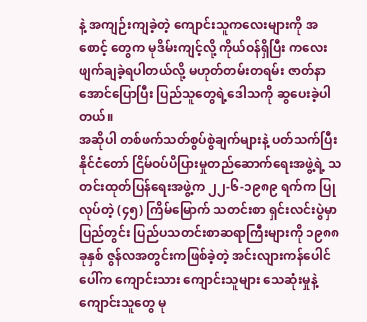နဲ့ အကျဉ်းကျခဲ့တဲ့ ကျောင်းသူကလေးများကို အစောင့် တွေက မုဒိမ်းကျင့်လို့ ကိုယ်ဝန်ရှိပြီး ကလေးဖျက်ချခဲ့ရပါတယ်လို့ မဟုတ်တမ်းတရမ်း ဇာတ်နာအောင်ပြောပြီး ပြည်သူတွေရဲ့ဒေါသကို ဆွပေးခဲ့ပါတယ်။
အဆိုပါ တစ်ဖက်သတ်စွပ်စွဲချက်များနဲ့ ပတ်သက်ပြီး နိုင်ငံတော် ငြိမ်ဝပ်ပိပြားမှုတည်ဆောက်ရေးအဖွဲ့ရဲ့ သတင်းထုတ်ပြန်ရေးအဖွဲ့က ၂၂-၆-၁၉၈၉ ရက်က ပြုလုပ်တဲ့ (၄၅) ကြိမ်မြောက် သတင်းစာ ရှင်းလင်းပွဲမှာ ပြည်တွင်း ပြည်ပသတင်းစာဆရာကြီးများကို ၁၉၈၈ ခုနှစ် ဇွန်လအတွင်းကဖြစ်ခဲ့တဲ့ အင်းလျားကန်ပေါင်ပေါ်က ကျောင်းသား ကျောင်းသူများ သေဆုံးမှုနဲ့ ကျောင်းသူတွေ မု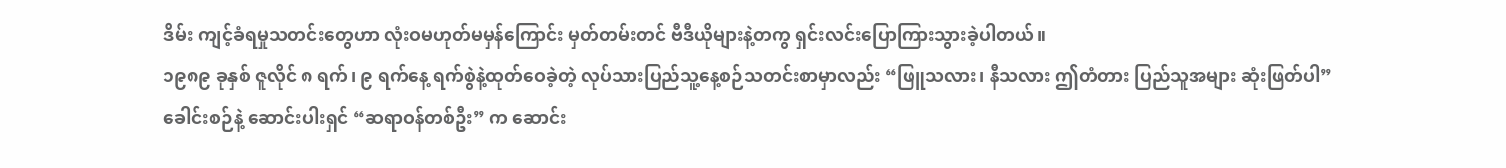ဒိမ်း ကျင့်ခံရမှုသတင်းတွေဟာ လုံးဝမဟုတ်မမှန်ကြောင်း မှတ်တမ်းတင် ဗီဒီယိုများနဲ့တကွ ရှင်းလင်းပြောကြားသွားခဲ့ပါတယ်။
၁၉၈၉ ခုနှစ် ဇူလိုင် ၈ ရက်၊ ၉ ရက်နေ့ ရက်စွဲနဲ့ထုတ်ဝေခဲ့တဲ့ လုပ်သားပြည်သူ့နေ့စဉ်သတင်းစာမှာလည်း “ဖြူသလား၊ နီသလား ဤတံတား ပြည်သူအများ ဆုံးဖြတ်ပါ” ခေါင်းစဉ်နဲ့ ဆောင်းပါးရှင် “ဆရာဝန်တစ်ဦး” က ဆောင်း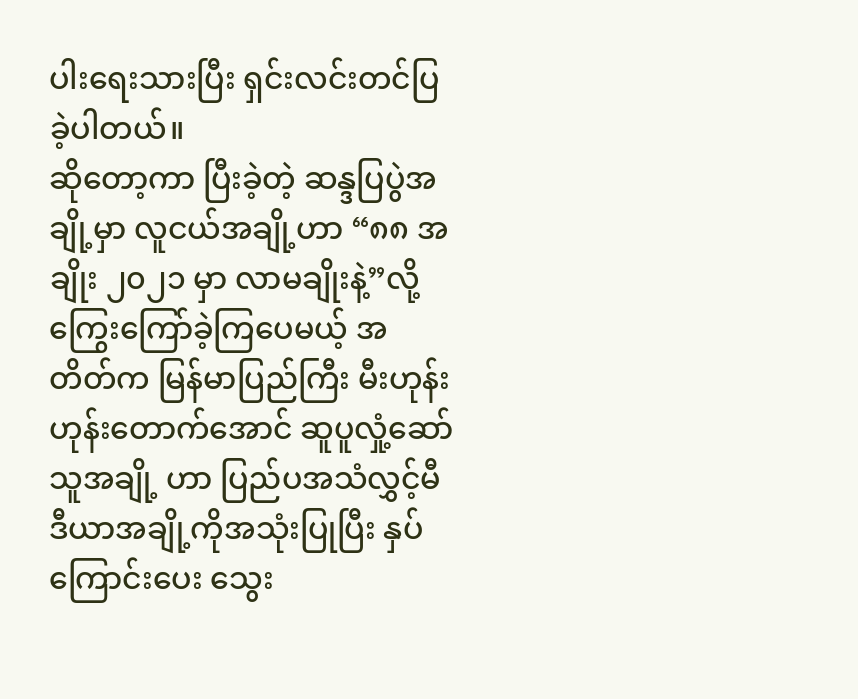ပါးရေးသားပြီး ရှင်းလင်းတင်ပြ ခဲ့ပါတယ်။
ဆိုတော့ကာ ပြီးခဲ့တဲ့ ဆန္ဒပြပွဲအချို့မှာ လူငယ်အချို့ဟာ “၈၈ အချိုး ၂၀၂၁ မှာ လာမချိုးနဲ့”လို့ ကြွေးကြော်ခဲ့ကြပေမယ့် အတိတ်က မြန်မာပြည်ကြီး မီးဟုန်းဟုန်းတောက်အောင် ဆူပူလှုံ့ဆော်သူအချို့ ဟာ ပြည်ပအသံလွှင့်မီဒီယာအချို့ကိုအသုံးပြုပြီး နှပ်ကြောင်းပေး သွေး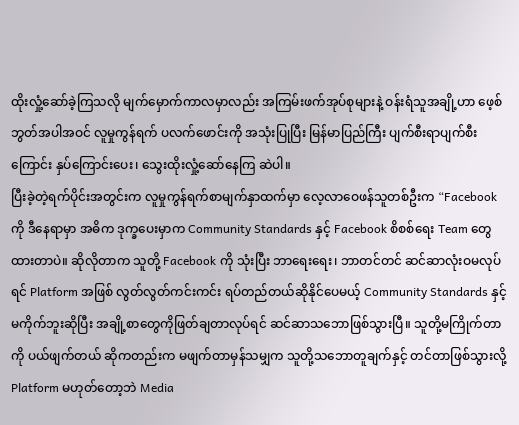ထိုးလှုံ့ဆော်ခဲ့ကြသလို မျက်မှောက်ကာလမှာလည်း အကြမ်းဖက်အုပ်စုများနဲ့ ဝန်းရံသူအချို့ဟာ ဖေ့စ်ဘွတ်အပါအဝင် လူမှုကွန်ရက် ပလက်ဖောင်းကို အသုံးပြုပြီး မြန်မာပြည်ကြီး ပျက်စီးရာပျက်စီးကြောင်း နှပ်ကြောင်းပေး၊ သွေးထိုးလှုံ့ဆော်နေကြ ဆဲပါ။
ပြီးခဲ့တဲ့ရက်ပိုင်းအတွင်းက လူမှုကွန်ရက်စာမျက်နှာထက်မှာ လေ့လာဝေဖန်သူတစ်ဦးက “Facebook ကို ဒီနေရာမှာ အဓိက ဒုက္ခပေးမှာက Community Standards နှင့် Facebook စိစစ်ရေး Team တွေထားတာပဲ။ ဆိုလိုတာက သူတို့ Facebook ကို သုံးပြီး ဘာရေးရေး၊ ဘာတင်တင် ဆင်ဆာလုံးဝမလုပ်ရင် Platform အဖြစ် လွတ်လွတ်ကင်းကင်း ရပ်တည်တယ်ဆိုနိုင်ပေမယ့် Community Standards နှင့်မကိုက်ဘူးဆိုပြီး အချို့စာတွေကိုဖြတ်ချတာလုပ်ရင် ဆင်ဆာသဘောဖြစ်သွားပြီ။ သူတို့မကြိုက်တာကို ပယ်ဖျက်တယ် ဆိုကတည်းက မဖျက်တာမှန်သမျှက သူတို့သဘောတူချက်နှင့် တင်တာဖြစ်သွားလို့ Platform မဟုတ်တော့ဘဲ Media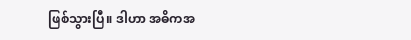ဖြစ်သွားပြီ။ ဒါဟာ အဓိကအ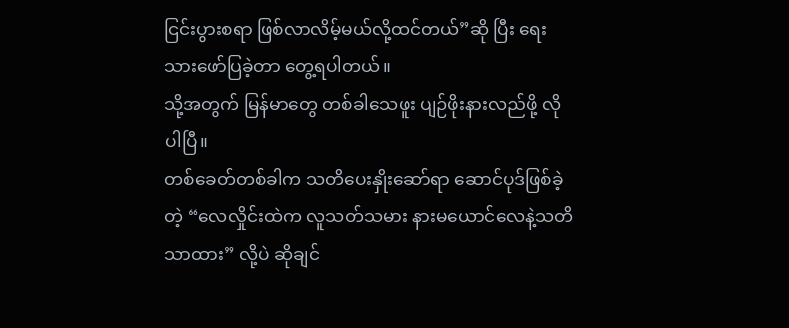ငြင်းပွားစရာ ဖြစ်လာလိမ့်မယ်လို့ထင်တယ်”ဆို ပြီး ရေးသားဖော်ပြခဲ့တာ တွေ့ရပါတယ်။
သို့အတွက် မြန်မာတွေ တစ်ခါသေဖူး ပျဉ်ဖိုးနားလည်ဖို့ လိုပါပြီ။
တစ်ခေတ်တစ်ခါက သတိပေးနှိုးဆော်ရာ ဆောင်ပုဒ်ဖြစ်ခဲ့တဲ့ “လေလှိုင်းထဲက လူသတ်သမား နားမယောင်လေနဲ့သတိသာထား” လို့ပဲ ဆိုချင်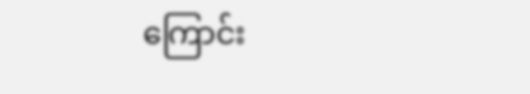ကြောင်း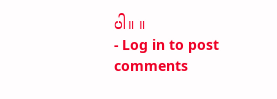ပါ။ ။
- Log in to post comments